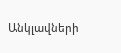Անկլավների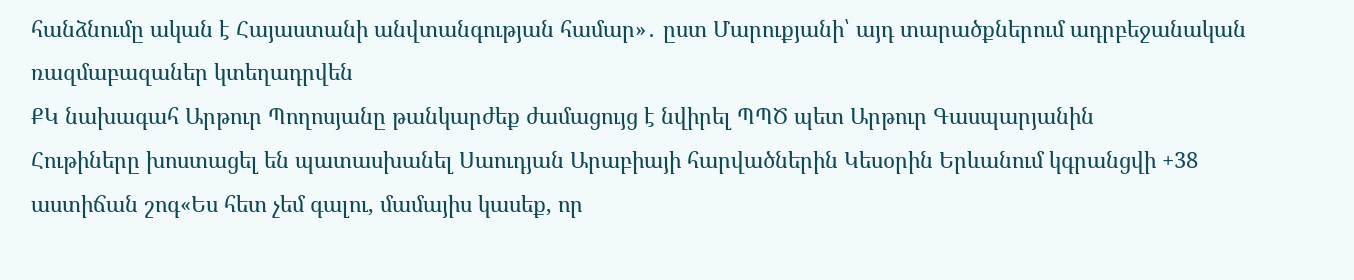հանձնումը ական է Հայաստանի անվտանգության համար»․ ըստ Մարուքյանի՝ այդ տարածքներում ադրբեջանական ռազմաբազաներ կտեղադրվեն
ՔԿ նախագահ Արթուր Պողոսյանը թանկարժեք ժամացույց է նվիրել ՊՊԾ պետ Արթուր Գասպարյանին
Հութիները խոստացել են պատասխանել Սաուդյան Արաբիայի հարվածներին Կեսօրին Երևանում կգրանցվի +38 աստիճան շոգ«Ես հետ չեմ գալու, մամայիս կասեք, որ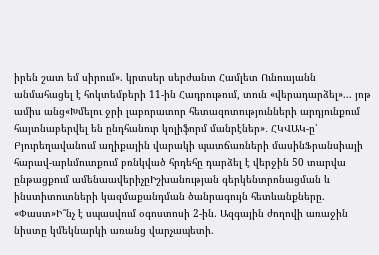իրեն շատ եմ սիրում». կրտսեր սերժանտ Համլետ Ունուսյանն անմահացել է հոկտեմբերի 11-ին Հադրութում, տուն «վերադարձել»... յոթ ամիս անց«Խմելու ջրի լաբորատոր հետազոտությունների արդյունքում հայտնաբերվել են ընդհանուր կոլիֆորմ մանրէներ»․ ՀԿՎԱԿ-ը՝ Բյուրեղավանում աղիքային վարակի պատճառների մասինՖրանսիայի հարավ-արևմուտքում բռնկված հրդեհը դարձել է վերջին 50 տարվա ընթացքում ամենաավերիչըԻշխանության գերկենտրոնացման և ինստիտուտների կազմաքանդման ծանրագույն հետևանքները. «Փաստ»Ի՞նչ է սպասվում օգոստոսի 2-ին. Ազգային ժողովի առաջին նիստը կմեկնարկի առանց վարչապետի.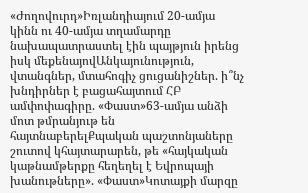«Ժողովուրդ»Իռլանդիայում 20-ամյա կինն ու 40-ամյա տղամարդը նախապատրաստել էին պայթյուն իրենց իսկ մեքենայովԱնկայունություն, վտանգներ, մտահոգիչ ցուցանիշներ. ի՞նչ խնդիրներ է բացահայտում ՀԲ ամփոփագիրը. «Փաստ»63-ամյա անձի մոտ թմրանյութ են հայտնաբերելՔպական պաշտոնյաները շուտով կհայտարարեն, թե «հայկական կաթնամթերքը հեղեղել է Եվրոպայի խանութները». «Փաստ»Կոտայքի մարզը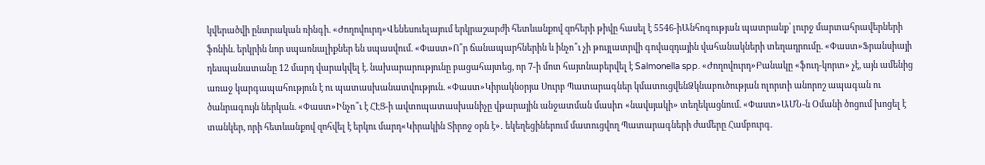կվերածվի ընտրական ռինգի. «Ժողովուրդ»Վենեսուելայում երկրաշարժի հետևանքով զոհերի թիվը հասել է 5546-իԱնհոգության պատրանք՝ լուրջ մարտահրավերների ֆոնին. երկրին նոր սպառնալիքներ են սպասվում. «Փաստ»Ո՞ր ճանապարհներին և ինչո՞ւ չի թույլատրվի գովազդային վահանակների տեղադրումը. «Փաստ»Ֆրանսիայի դեսպանատանը 12 մարդ վարակվել է. նախարարությունը բացահայտեց, որ 7-ի մոտ հայտնաբերվել է Salmonella spp. «Ժողովուրդ»Բանակը «ֆուդ-կորտ» չէ, այն ամենից առաջ կարգապահություն է ու պատասխանատվություն. «Փաստ»Կիրակնօրյա Սուրբ Պատարագներ կմատուցվենՁկնաբուծության ոլորտի անորոշ ապագան ու ծանրագույն ներկան. «Փաստ»Ինչո՞ւ է ՀԷՑ-ի ավտոպատասխանիչը վթարային անջատման մասիn «նավսյակի» տեղեկացնում. «Փաստ»ԱՄՆ-ն Օմանի ծոցում խոցել է տանկեր, որի հետևանքով զոհվել է երկու մարդ«Կիրակին Տիրոջ օրն է»․ եկեղեցիներում մատուցվող Պատարագների ժամերը Համբուրգ.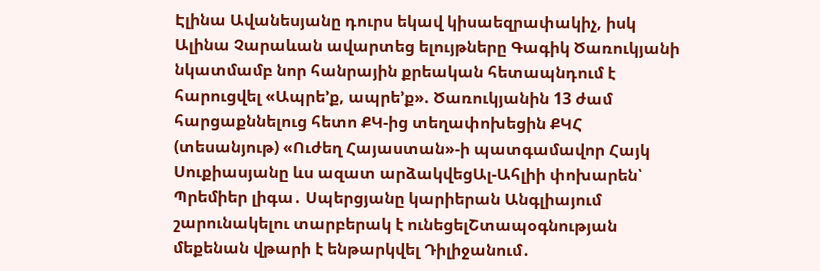Էլինա Ավանեսյանը դուրս եկավ կիսաեզրափակիչ, իսկ Ալինա Չարաևան ավարտեց ելույթները Գագիկ Ծառուկյանի նկատմամբ նոր հանրային քրեական հետապնդում է հարուցվել «Ապրե’ք, ապրե’ք». Ծառուկյանին 13 ժամ հարցաքննելուց հետո ՔԿ-ից տեղափոխեցին ՔԿՀ (տեսանյութ) «Ուժեղ Հայաստան»-ի պատգամավոր Հայկ Սուքիասյանը ևս ազատ արձակվեցԱլ-Ահլիի փոխարեն՝ Պրեմիեր լիգա․ Սպերցյանը կարիերան Անգլիայում շարունակելու տարբերակ է ունեցելՇտապօգնության մեքենան վթարի է ենթարկվել Դիլիջանում․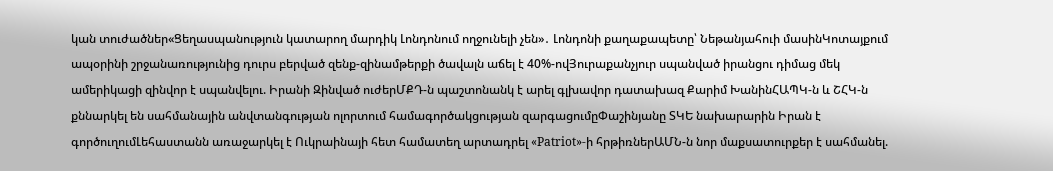կան տուժածներ«Ցեղասպանություն կատարող մարդիկ Լոնդոնում ողջունելի չեն»․ Լոնդոնի քաղաքապետը՝ Նեթանյահուի մասինԿոտայքում ապօրինի շրջանառությունից դուրս բերված զենք-զինամթերքի ծավալն աճել է 40%-ովՅուրաքանչյուր սպանված իրանցու դիմաց մեկ ամերիկացի զինվոր է սպանվելու. Իրանի Զինված ուժերՄՔԴ-ն պաշտոնանկ է արել գլխավոր դատախազ Քարիմ ԽանինՀԱՊԿ-ն և ՇՀԿ-ն քննարկել են սահմանային անվտանգության ոլորտում համագործակցության զարգացումըՓաշինյանը ՏԿԵ նախարարին Իրան է գործուղումԼեհաստանն առաջարկել է Ուկրաինայի հետ համատեղ արտադրել «Patriot»-ի հրթիռներԱՄՆ-ն նոր մաքսատուրքեր է սահմանել.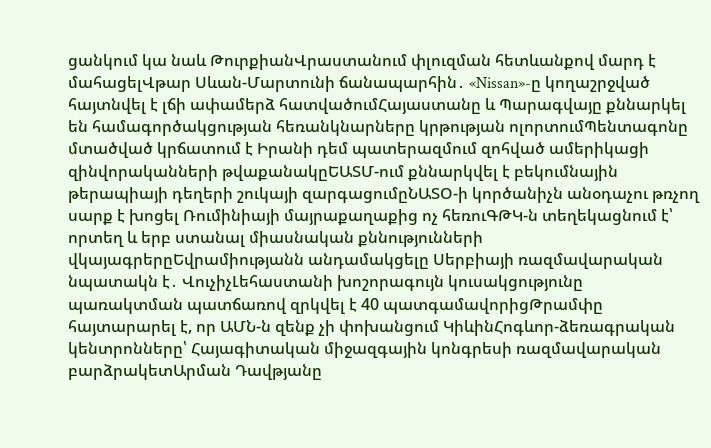ցանկում կա նաև ԹուրքիանՎրաստանում փլուզման հետևանքով մարդ է մահացելՎթար Սևան-Մարտունի ճանապարհին․ «Nissan»-ը կողաշրջված հայտնվել է լճի ափամերձ հատվածումՀայաստանը և Պարագվայը քննարկել են համագործակցության հեռանկնարները կրթության ոլորտումՊենտագոնը մտածված կրճատում է Իրանի դեմ պատերազմում զոհված ամերիկացի զինվորականների թվաքանակըԵԱՏՄ-ում քննարկվել է բեկումնային թերապիայի դեղերի շուկայի զարգացումըՆԱՏՕ-ի կործանիչն անօդաչու թռչող սարք է խոցել Ռումինիայի մայրաքաղաքից ոչ հեռուԳԹԿ-ն տեղեկացնում է՝ որտեղ և երբ ստանալ միասնական քննությունների վկայագրերըԵվրամիությանն անդամակցելը Սերբիայի ռազմավարական նպատակն է․ ՎուչիչԼեհաստանի խոշորագույն կուսակցությունը պառակտման պատճառով զրկվել է 40 պատգամավորիցԹրամփը հայտարարել է, որ ԱՄՆ-ն զենք չի փոխանցում ԿիևինՀոգևոր-ձեռագրական կենտրոնները՝ Հայագիտական միջազգային կոնգրեսի ռազմավարական բարձրակետԱրման Դավթյանը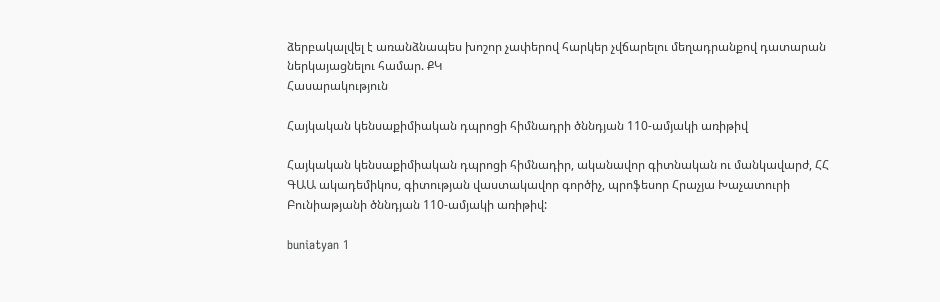ձերբակալվել է առանձնապես խոշոր չափերով հարկեր չվճարելու մեղադրանքով դատարան ներկայացնելու համար. ՔԿ
Հասարակություն

Հայկական կենսաքիմիական դպրոցի հիմնադրի ծննդյան 110-ամյակի առիթիվ

Հայկական կենսաքիմիական դպրոցի հիմնադիր, ականավոր գիտնական ու մանկավարժ, ՀՀ ԳԱԱ ակադեմիկոս, գիտության վաստակավոր գործիչ, պրոֆեսոր Հրաչյա Խաչատուրի Բունիաթյանի ծննդյան 110-ամյակի առիթիվ:

buniatyan 1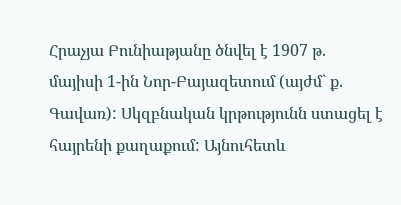Հրաչյա Բունիաթյանը ծնվել է 1907 թ. մայիսի 1-ին Նոր-Բայազետում (այժմ` ք. Գավառ): Սկզբնական կրթությունն ստացել է հայրենի քաղաքում: Այնուհետև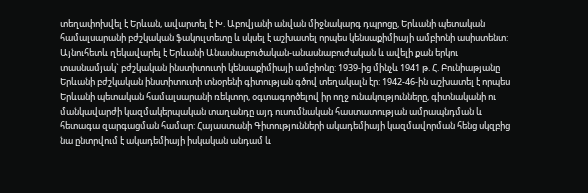տեղափոխվել է Երևան, ավարտել է Խ. Աբովյանի անվան միջնակարգ դպրոցը, Երևանի պետական համալսարանի բժշկական ֆակուլտետը և սկսել է աշխատել որպես կենսաքիմիայի ամբիոնի ասիստենտ: Այնուհետև ղեկավարել է Երևանի Անասնաբուծական-անասնաբուժական և ավելի քան երկու տասնամյակ` բժշկական ինստիտուտի կենսաքիմիայի ամբիոնը: 1939-ից մինչև 1941 թ. Հ. Բունիաթյանը Երևանի բժշկական ինստիտուտի տնօրենի գիտության գծով տեղակալն էր: 1942-46-ին աշխատել է որպես Երևանի պետական համալսարանի ռեկտոր, օգտագործելով իր ողջ ունակությունները, գիտնականի ու մանկավարժի կազմակերպական տաղանդը այդ ուսումնական հաստատության ամրապնդման և հետագա զարգացման համար: Հայաստանի Գիտությունների ակադեմիայի կազմավորման հենց սկզբից նա ընտրվում է ակադեմիայի իսկական անդամ և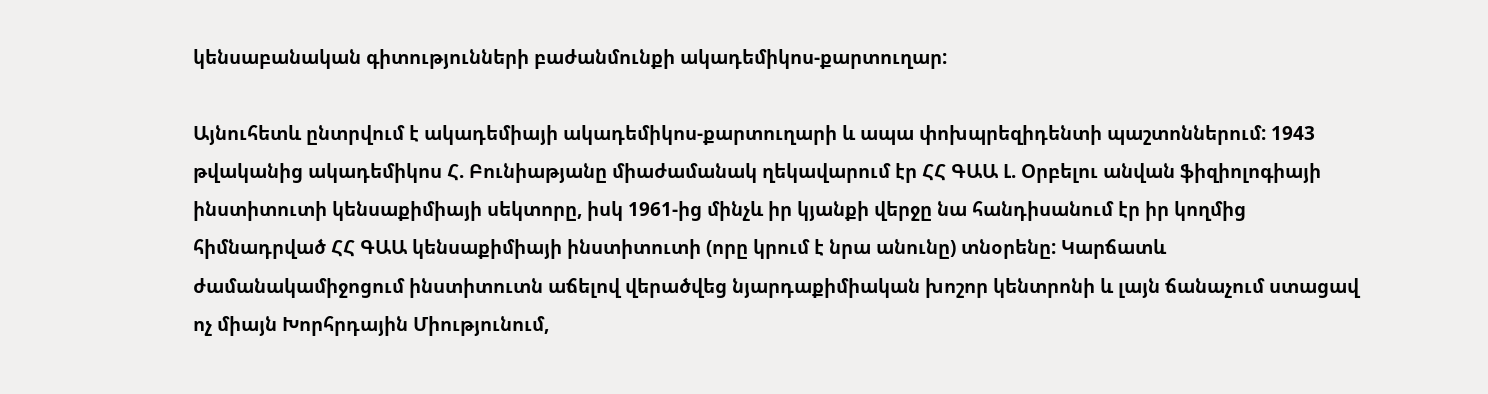կենսաբանական գիտությունների բաժանմունքի ակադեմիկոս-քարտուղար:

Այնուհետև ընտրվում է ակադեմիայի ակադեմիկոս-քարտուղարի և ապա փոխպրեզիդենտի պաշտոններում: 1943 թվականից ակադեմիկոս Հ. Բունիաթյանը միաժամանակ ղեկավարում էր ՀՀ ԳԱԱ Լ. Օրբելու անվան ֆիզիոլոգիայի ինստիտուտի կենսաքիմիայի սեկտորը, իսկ 1961-ից մինչև իր կյանքի վերջը նա հանդիսանում էր իր կողմից հիմնադրված ՀՀ ԳԱԱ կենսաքիմիայի ինստիտուտի (որը կրում է նրա անունը) տնօրենը: Կարճատև ժամանակամիջոցում ինստիտուտն աճելով վերածվեց նյարդաքիմիական խոշոր կենտրոնի և լայն ճանաչում ստացավ ոչ միայն Խորհրդային Միությունում,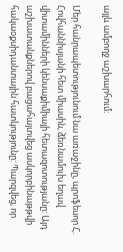այլև ամբողջ աշխարհում:

Մեր հանրապետությունում նա առաջինը, պրոֆեսոր Հ. Հովհաննիսյանի հետ միասին, ձեռնամուխ եղավ վիտամինների կենսաքիմիայի հետազոտությանը: Այդ աշխատանքներով բացահայտվեց ասկորբինաթթվի հակաօքսիդանտային հատկությունը: Պարզվեց, որ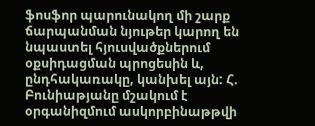ֆոսֆոր պարունակող մի շարք ճարպանման նյութեր կարող են նպաստել հյուսվածքներում օքսիդացման պրոցեսին և, ընդհակառակը, կանխել այն: Հ. Բունիաթյանը մշակում է օրգանիզմում ասկորբինաթթվի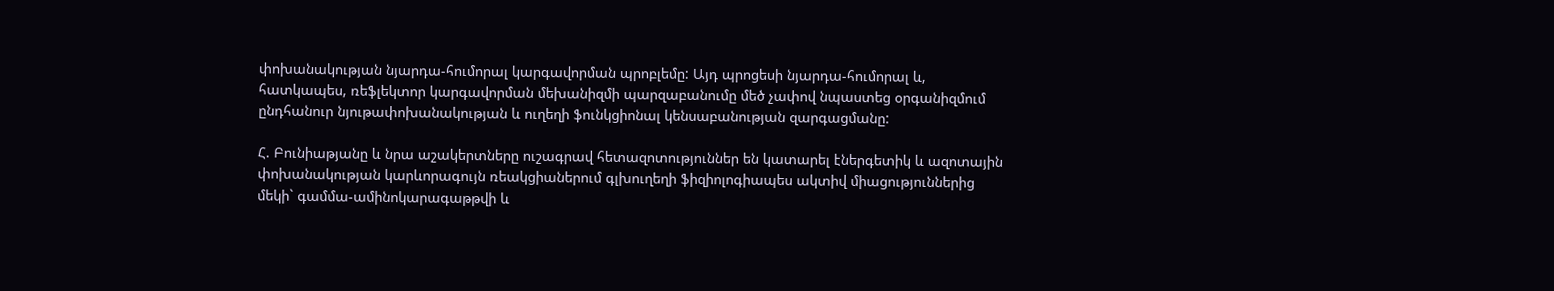փոխանակության նյարդա-հումորալ կարգավորման պրոբլեմը: Այդ պրոցեսի նյարդա-հումորալ և, հատկապես, ռեֆլեկտոր կարգավորման մեխանիզմի պարզաբանումը մեծ չափով նպաստեց օրգանիզմում ընդհանուր նյութափոխանակության և ուղեղի ֆունկցիոնալ կենսաբանության զարգացմանը:

Հ. Բունիաթյանը և նրա աշակերտները ուշագրավ հետազոտություններ են կատարել էներգետիկ և ազոտային փոխանակության կարևորագույն ռեակցիաներում գլխուղեղի ֆիզիոլոգիապես ակտիվ միացություններից մեկի` գամմա-ամինոկարագաթթվի և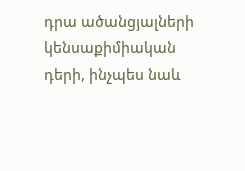դրա ածանցյալների կենսաքիմիական դերի, ինչպես նաև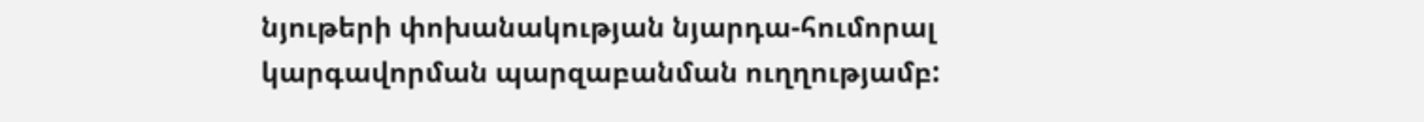նյութերի փոխանակության նյարդա-հումորալ կարգավորման պարզաբանման ուղղությամբ: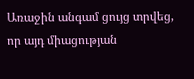Առաջին անգամ ցույց տրվեց, որ այդ միացության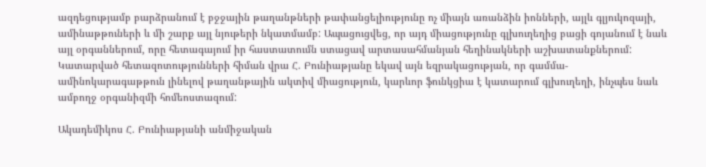ազդեցությամբ բարձրանում է բջջային թաղանթների թափանցելիությունը ոչ միայն առանձին իոնների, այլև գլյուկոզայի, ամինաթթուների և մի շարք այլ նյութերի նկատմամբ: Ապացուցվեց, որ այդ միացությունը գլխուղեղից բացի գոյանում է նաև այլ օրգաններում, որը հետագայում իր հաստատումն ստացավ արտասահմանյան հեղինակների աշխատանքներում: Կատարված հետազոտությունների հիման վրա Հ. Բունիաթյանը եկավ այն եզրակացության, որ գամմա-ամինոկարագաթթուն լինելով թաղանթային ակտիվ միացություն, կարևոր ֆունկցիա է կատարում գլխուղեղի, ինչպես նաև ամբողջ օրգանիզմի հոմեոստազում:

Ակադեմիկոս Հ. Բունիաթյանի անմիջական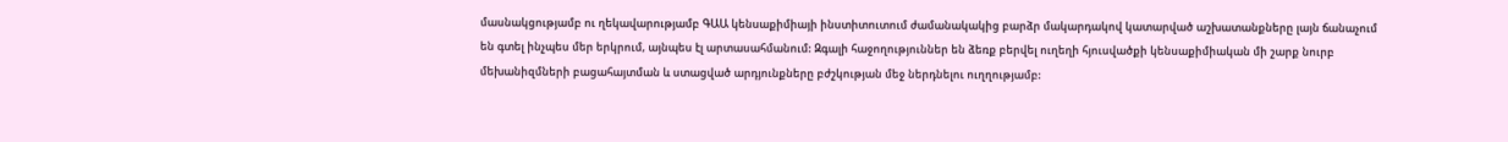մասնակցությամբ ու ղեկավարությամբ ԳԱԱ կենսաքիմիայի ինստիտուտում ժամանակակից բարձր մակարդակով կատարված աշխատանքները լայն ճանաչում են գտել ինչպես մեր երկրում, այնպես էլ արտասահմանում: Զգալի հաջողություններ են ձեռք բերվել ուղեղի հյուսվածքի կենսաքիմիական մի շարք նուրբ մեխանիզմների բացահայտման և ստացված արդյունքները բժշկության մեջ ներդնելու ուղղությամբ: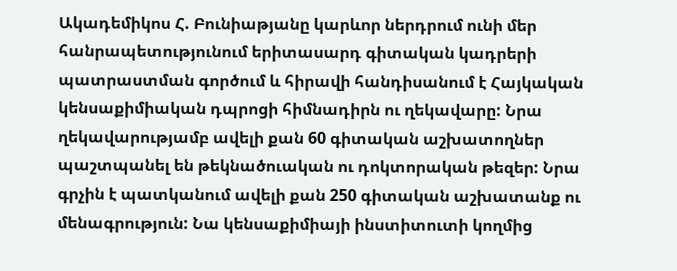Ակադեմիկոս Հ. Բունիաթյանը կարևոր ներդրում ունի մեր հանրապետությունում երիտասարդ գիտական կադրերի պատրաստման գործում և հիրավի հանդիսանում է Հայկական կենսաքիմիական դպրոցի հիմնադիրն ու ղեկավարը: Նրա ղեկավարությամբ ավելի քան 60 գիտական աշխատողներ պաշտպանել են թեկնածուական ու դոկտորական թեզեր: Նրա գրչին է պատկանում ավելի քան 250 գիտական աշխատանք ու մենագրություն: Նա կենսաքիմիայի ինստիտուտի կողմից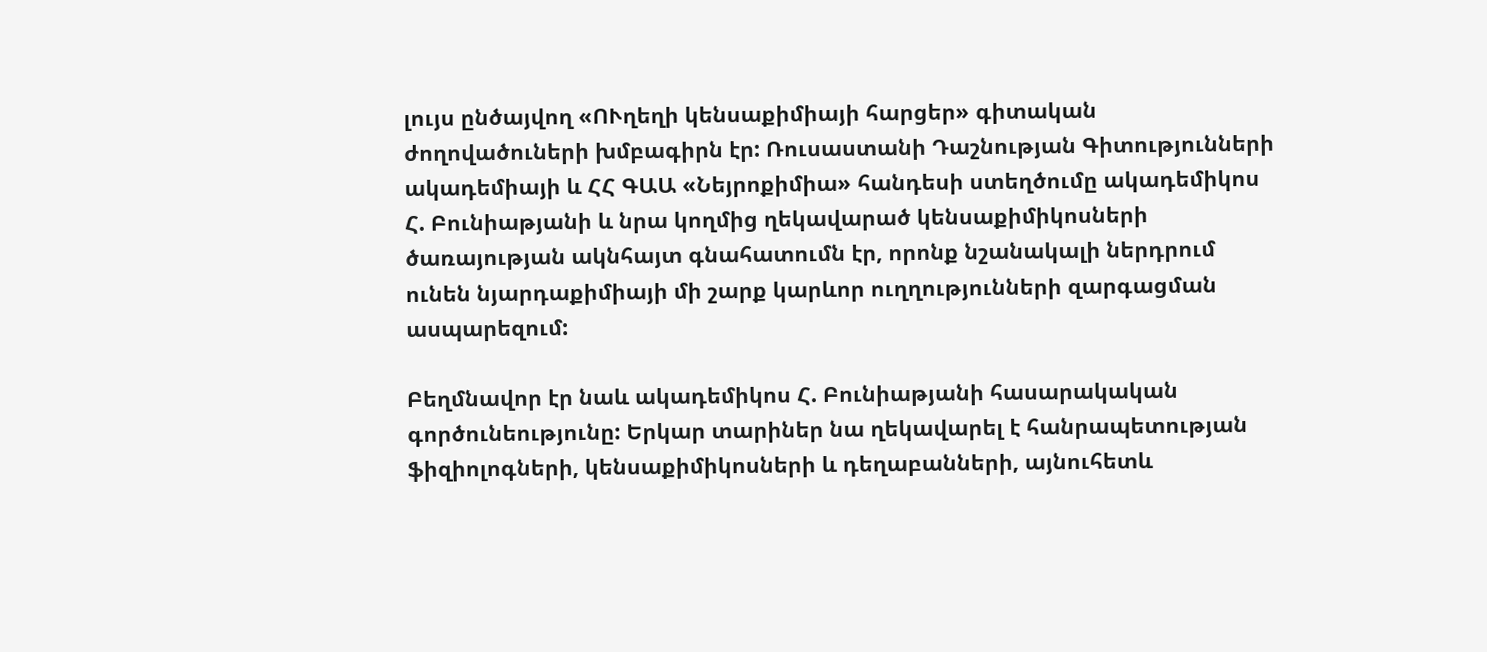լույս ընծայվող «ՈՒղեղի կենսաքիմիայի հարցեր» գիտական ժողովածուների խմբագիրն էր: Ռուսաստանի Դաշնության Գիտությունների ակադեմիայի և ՀՀ ԳԱԱ «Նեյրոքիմիա» հանդեսի ստեղծումը ակադեմիկոս Հ. Բունիաթյանի և նրա կողմից ղեկավարած կենսաքիմիկոսների ծառայության ակնհայտ գնահատումն էր, որոնք նշանակալի ներդրում ունեն նյարդաքիմիայի մի շարք կարևոր ուղղությունների զարգացման ասպարեզում:

Բեղմնավոր էր նաև ակադեմիկոս Հ. Բունիաթյանի հասարակական գործունեությունը: Երկար տարիներ նա ղեկավարել է հանրապետության ֆիզիոլոգների, կենսաքիմիկոսների և դեղաբանների, այնուհետև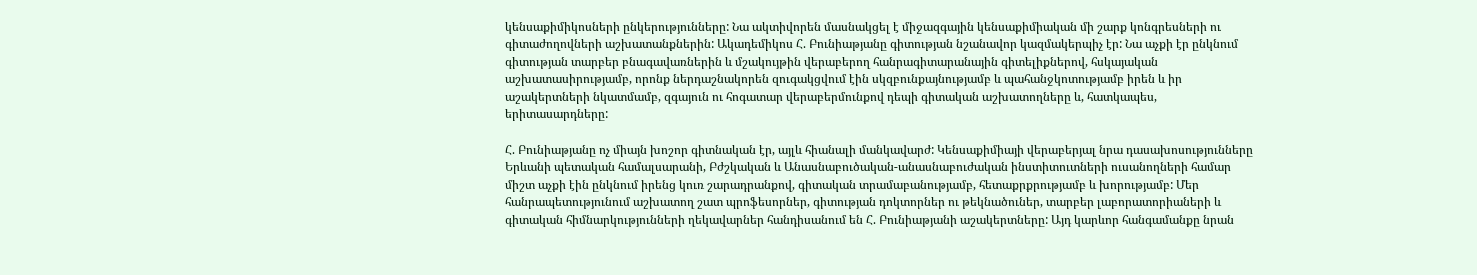կենսաքիմիկոսների ընկերությունները: Նա ակտիվորեն մասնակցել է միջազգային կենսաքիմիական մի շարք կոնգրեսների ու գիտաժողովների աշխատանքներին: Ակադեմիկոս Հ. Բունիաթյանը գիտության նշանավոր կազմակերպիչ էր: Նա աչքի էր ընկնում գիտության տարբեր բնագավառներին և մշակույթին վերաբերող հանրագիտարանային գիտելիքներով, հսկայական աշխատասիրությամբ, որոնք ներդաշնակորեն զուգակցվում էին սկզբունքայնությամբ և պահանջկոտությամբ իրեն և իր աշակերտների նկատմամբ, զգայուն ու հոգատար վերաբերմունքով դեպի գիտական աշխատողները և, հատկապես, երիտասարդները:

Հ. Բունիաթյանը ոչ միայն խոշոր գիտնական էր, այլև հիանալի մանկավարժ: Կենսաքիմիայի վերաբերյալ նրա դասախոսությունները Երևանի պետական համալսարանի, Բժշկական և Անասնաբուծական-անասնաբուժական ինստիտուտների ուսանողների համար միշտ աչքի էին ընկնում իրենց կուռ շարադրանքով, գիտական տրամաբանությամբ, հետաքրքրությամբ և խորությամբ: Մեր հանրապետությունում աշխատող շատ պրոֆեսորներ, գիտության դոկտորներ ու թեկնածուներ, տարբեր լաբորատորիաների և գիտական հիմնարկությունների ղեկավարներ հանդիսանում են Հ. Բունիաթյանի աշակերտները: Այդ կարևոր հանգամանքը նրան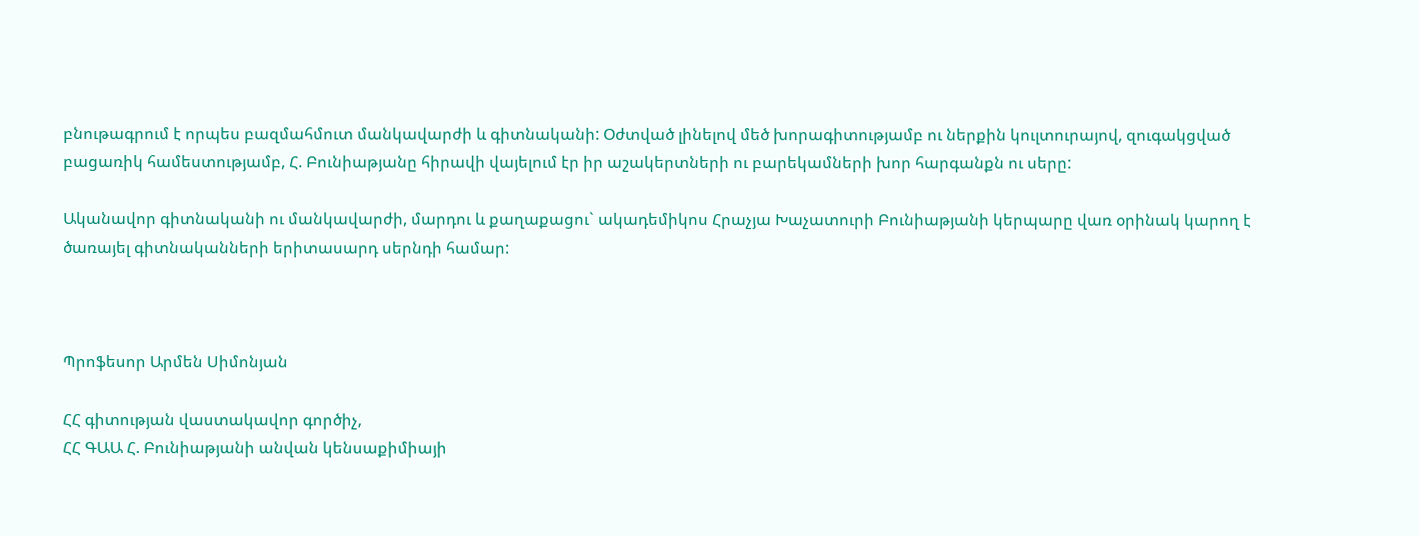բնութագրում է որպես բազմահմուտ մանկավարժի և գիտնականի: Օժտված լինելով մեծ խորագիտությամբ ու ներքին կուլտուրայով, զուգակցված բացառիկ համեստությամբ, Հ. Բունիաթյանը հիրավի վայելում էր իր աշակերտների ու բարեկամների խոր հարգանքն ու սերը:

Ականավոր գիտնականի ու մանկավարժի, մարդու և քաղաքացու` ակադեմիկոս Հրաչյա Խաչատուրի Բունիաթյանի կերպարը վառ օրինակ կարող է ծառայել գիտնականների երիտասարդ սերնդի համար:



Պրոֆեսոր Արմեն Սիմոնյան

ՀՀ գիտության վաստակավոր գործիչ,
ՀՀ ԳԱԱ Հ. Բունիաթյանի անվան կենսաքիմիայի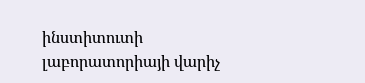ինստիտուտի լաբորատորիայի վարիչ